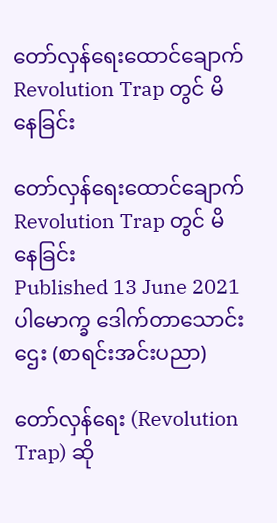တော်လှန်ရေးထောင်ချောက် Revolution Trap တွင် မိနေခြင်း

တော်လှန်ရေးထောင်ချောက် Revolution Trap တွင် မိနေခြင်း
Published 13 June 2021
ပါမောက္ခ ဒေါက်တာသောင်းဌေး (စာရင်းအင်းပညာ)

တော်လှန်ရေး (Revolution Trap) ဆို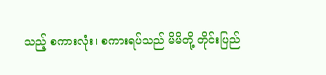သည့် စကားလုံး၊ စကားရပ်သည် မိမိတို့ တိုင်းပြည်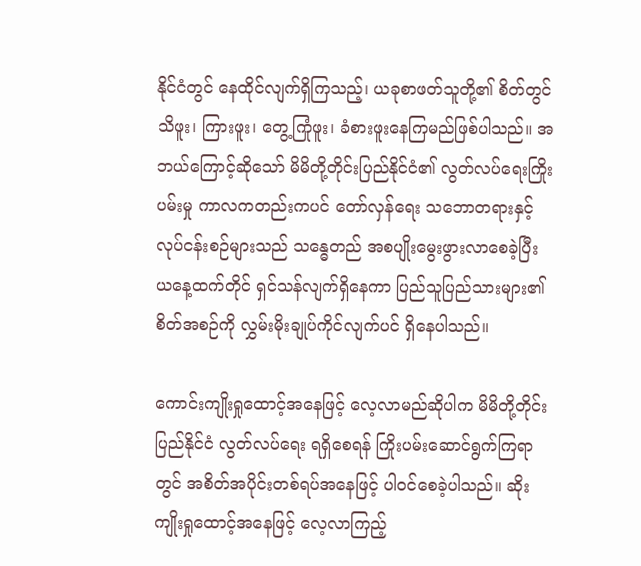နိုင်ငံတွင် နေထိုင်လျက်ရှိကြသည့်၊ ယခုစာဖတ်သူတို့၏ စိတ်တွင် သိဖူး၊ ကြားဖူး၊ တွေ့ကြုံဖူး၊ ခံစားဖူးနေကြမည်ဖြစ်ပါသည်။ အဘယ်ကြောင့်ဆိုသော် မိမိတို့တိုင်းပြည်နိုင်ငံ၏ လွတ်လပ်ရေးကြိုးပမ်းမှု ကာလကတည်းကပင် တော်လှန်ရေး သဘောတရားနှင့် လုပ်ငန်းစဉ်များသည် သန္ဓေတည် အစပျိုးမွေးဖွားလာစေခဲ့ပြီး ယနေ့ထက်တိုင် ရှင်သန်လျက်ရှိနေကာ ပြည်သူပြည်သားများ၏ စိတ်အစဉ်ကို လွှမ်းမိုးချုပ်ကိုင်လျက်ပင် ရှိနေပါသည်။

ကောင်းကျိုးရှုထောင့်အနေဖြင့် လေ့လာမည်ဆိုပါက မိမိတို့တိုင်းပြည်နိုင်ငံ လွတ်လပ်ရေး ရရှိစေရန် ကြိုးပမ်းဆောင်ရွက်ကြရာတွင် အစိတ်အပိုင်းတစ်ရပ်အနေဖြင့် ပါဝင်စေခဲ့ပါသည်။ ဆိုးကျိုးရှုထောင့်အနေဖြင့် လေ့လာကြည့်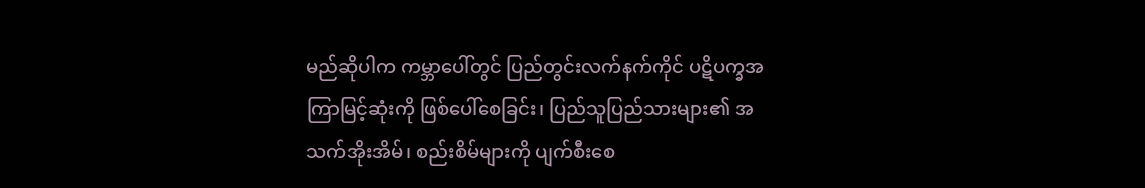မည်ဆိုပါက ကမ္ဘာပေါ်တွင် ပြည်တွင်းလက်နက်ကိုင် ပဋိပက္ခအကြာမြင့်ဆုံးကို ဖြစ်ပေါ်စေခြင်း၊ ပြည်သူပြည်သားများ၏ အသက်အိုးအိမ်၊ စည်းစိမ်များကို ပျက်စီးစေ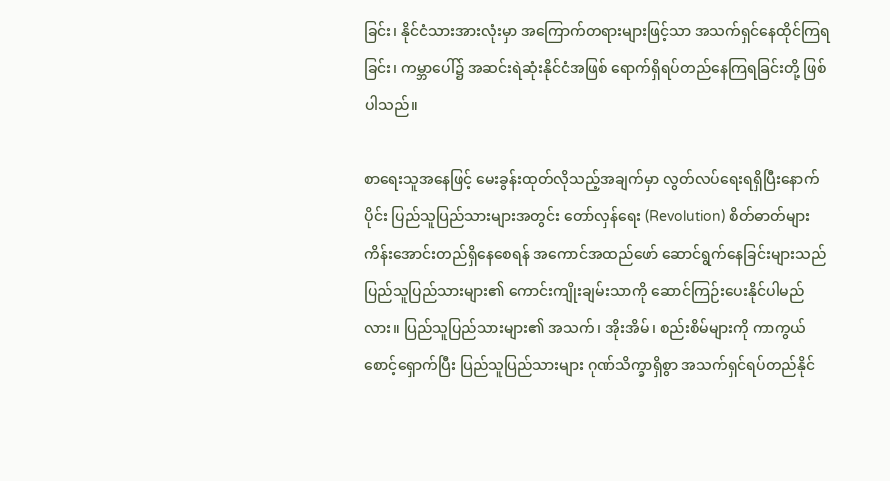ခြင်း၊ နိုင်ငံသားအားလုံးမှာ အကြောက်တရားများဖြင့်သာ အသက်ရှင်နေထိုင်ကြရခြင်း၊ ကမ္ဘာပေါ်၌ အဆင်းရဲဆုံးနိုင်ငံအဖြစ် ရောက်ရှိရပ်တည်နေကြရခြင်းတို့ ဖြစ်ပါသည်။

စာရေးသူအနေဖြင့် မေးခွန်းထုတ်လိုသည့်အချက်မှာ လွတ်လပ်ရေးရရှိပြီးနောက်ပိုင်း ပြည်သူပြည်သားများအတွင်း တော်လှန်ရေး (Revolution) စိတ်ဓာတ်များ ကိန်းအောင်းတည်ရှိနေစေရန် အကောင်အထည်ဖော် ဆောင်ရွက်နေခြင်းများသည် ပြည်သူပြည်သားများ၏ ကောင်းကျိုးချမ်းသာကို ဆောင်ကြဉ်းပေးနိုင်ပါမည်လား။ ပြည်သူပြည်သားများ၏ အသက်၊ အိုးအိမ်၊ စည်းစိမ်များကို ကာကွယ်စောင့်ရှောက်ပြီး ပြည်သူပြည်သားများ ဂုဏ်သိက္ခာရှိစွာ အသက်ရှင်ရပ်တည်နိုင်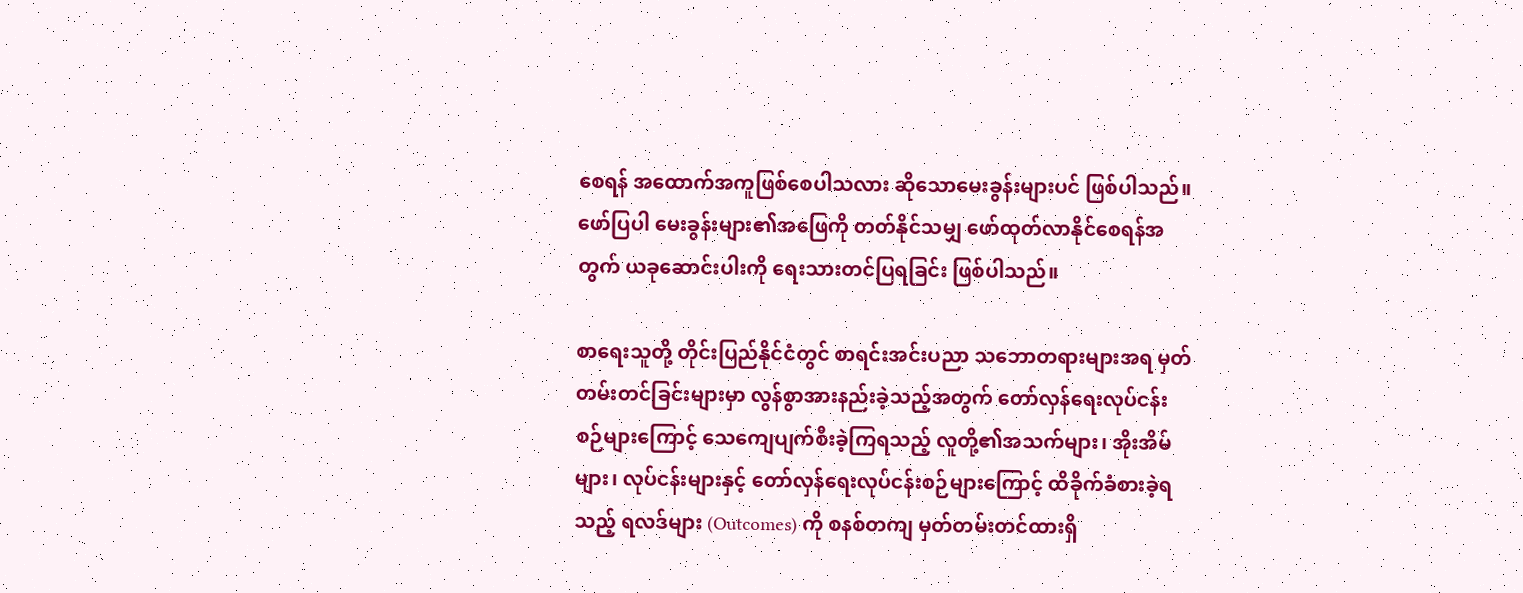စေရန် အထောက်အကူဖြစ်စေပါသလား ဆိုသောမေးခွန်းများပင် ဖြစ်ပါသည်။ ဖော်ပြပါ မေးခွန်းများ၏အဖြေကို တတ်နိုင်သမျှ ဖော်ထုတ်လာနိုင်စေရန်အတွက် ယခုဆောင်းပါးကို ရေးသားတင်ပြရခြင်း ဖြစ်ပါသည်။

စာရေးသူတို့ တိုင်းပြည်နိုင်ငံတွင် စာရင်းအင်းပညာ သဘောတရားများအရ မှတ်တမ်းတင်ခြင်းများမှာ လွန်စွာအားနည်းခဲ့သည့်အတွက် တော်လှန်ရေးလုပ်ငန်းစဉ်များကြောင့် သေကျေပျက်စီးခဲ့ကြရသည့် လူတို့၏အသက်များ၊ အိုးအိမ်များ၊ လုပ်ငန်းများနှင့် တော်လှန်ရေးလုပ်ငန်းစဉ်များကြောင့် ထိခိုက်ခံစားခဲ့ရသည့် ရလဒ်များ (Outcomes) ကို စနစ်တကျ မှတ်တမ်းတင်ထားရှိ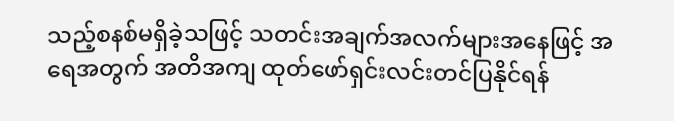သည့်စနစ်မရှိခဲ့သဖြင့် သတင်းအချက်အလက်များအနေဖြင့် အရေအတွက် အတိအကျ ထုတ်ဖော်ရှင်းလင်းတင်ပြနိုင်ရန်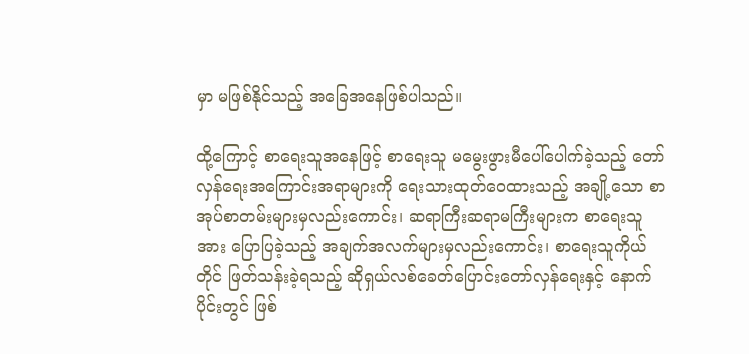မှာ မဖြစ်နိုင်သည့် အခြေအနေဖြစ်ပါသည်။

ထို့ကြောင့် စာရေးသူအနေဖြင့် စာရေးသူ မမွေးဖွားမီပေါ်ပေါက်ခဲ့သည့် တော်လှန်ရေးအကြောင်းအရာများကို ရေးသားထုတ်ဝေထားသည့် အချို့သော စာအုပ်စာတမ်းများမှလည်းကောင်း၊ ဆရာကြီးဆရာမကြီးများက စာရေးသူအား ပြောပြခဲ့သည့် အချက်အလက်များမှလည်းကောင်း၊ စာရေးသူကိုယ်တိုင် ဖြတ်သန်းခဲ့ရသည့် ဆိုရှယ်လစ်ခေတ်ပြောင်းတော်လှန်ရေးနှင့် နောက်ပိုင်းတွင် ဖြစ်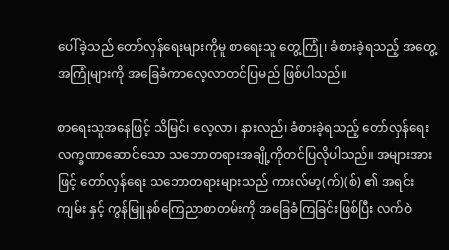ပေါ်ခဲ့သည် တော်လှန်ရေးများကိုမူ စာရေးသူ တွေ့ကြုံ၊ ခံစားခဲ့ရသည့် အတွေ့အကြုံများကို အခြေခံကာလေ့လာတင်ပြမည် ဖြစ်ပါသည်။

စာရေးသူအနေဖြင့် သိမြင်၊ လေ့လာ၊ နားလည်၊ ခံစားခဲ့ရသည့် တော်လှန်ရေးလက္ခဏာဆောင်သော သဘောတရားအချို့ကိုတင်ပြလိုပါသည်။ အများအားဖြင့် တော်လှန်ရေး သဘောတရားများသည် ကားလ်မာ့(က်)(စ်) ၏ အရင်းကျမ်း နှင့် ကွန်မြူနစ်ကြေညာစာတမ်းကို အခြေခံကြခြင်းဖြစ်ပြီး လက်ဝဲ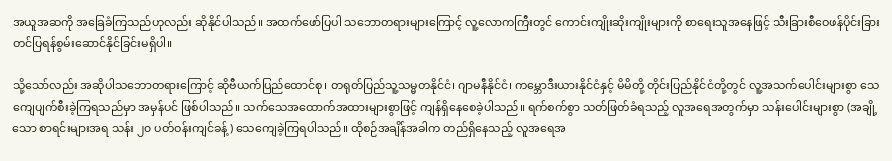အယူအဆကို အခြေခံကြသည်ဟုလည်း ဆိုနိုင်ပါသည်။ အထက်ဖော်ပြပါ သဘောတရားများကြောင့် လူ့လောကကြီးတွင် ကောင်းကျိုးဆိုးကျိုးများကို စာရေးသူအနေဖြင့် သီးခြားစီဝေဖန်ပိုင်းခြား တင်ပြရန်စွမ်းဆောင်နိုင်ခြင်းမရှိပါ။

သို့သော်လည်း အဆိုပါသဘောတရားကြောင့် ဆိုဗီယက်ပြည်ထောင်စု၊ တရုတ်ပြည်သူ့သမ္မတနိုင်ငံ၊ ဂျာမနီနိုင်ငံ၊ ကမ္ဘောဒီးယားနိုင်ငံနှင့် မိမိတို့ တိုင်းပြည်နိုင်ငံတို့တွင် လူ့အသက်ပေါင်းများစွာ သေကျေပျက်စီးခဲ့ကြရသည်မှာ အမှန်ပင် ဖြစ်ပါသည်။ သက်သေအထောက်အထားများစွာဖြင့် ကျန်ရှိနေစေခဲ့ပါသည်။ ရက်စက်စွာ သတ်ဖြတ်ခံရသည့် လူအရေအတွက်မှာ သန်းပေါင်းများစွာ (အချို့သော စာရင်းများအရ သန်း ၂၀ ပတ်ဝန်းကျင်ခန့်) သေကျေခဲ့ကြရပါသည်။ ထိုစဉ်အချိန်အခါက တည်ရှိနေသည့် လူအရေအ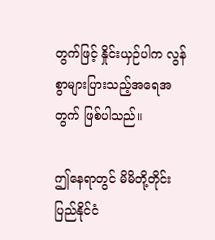တွက်ဖြင့် နှိုင်းယှဉ်ပါက လွန်စွာများပြားသည့်အရေအတွက် ဖြစ်ပါသည်။

ဤနေရာတွင် မိမိတို့တိုင်းပြည်နိုင်ငံ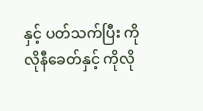နှင့် ပတ်သက်ပြီး ကိုလိုနီခေတ်နှင့် ကိုလို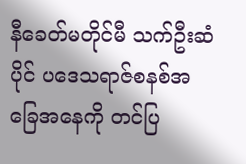နီခေတ်မတိုင်မီ သက်ဦးဆံပိုင် ပဒေသရာဇ်စနစ်အခြေအနေကို တင်ပြ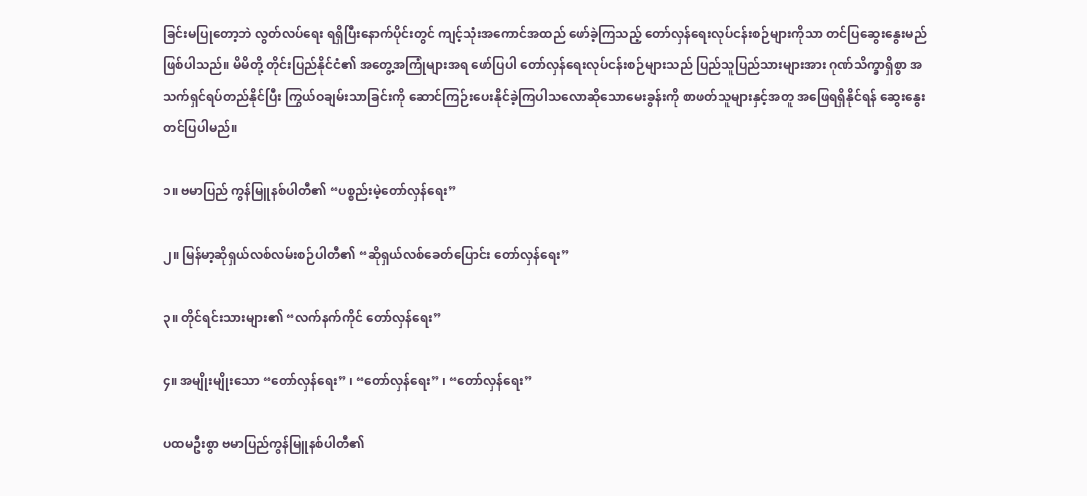ခြင်းမပြုတော့ဘဲ လွတ်လပ်ရေး ရရှိပြီးနောက်ပိုင်းတွင် ကျင့်သုံးအကောင်အထည် ဖော်ခဲ့ကြသည့် တော်လှန်ရေးလုပ်ငန်းစဉ်များကိုသာ တင်ပြဆွေးနွေးမည်ဖြစ်ပါသည်။ မိမိတို့ တိုင်းပြည်နိုင်ငံ၏ အတွေ့အကြုံများအရ ဖော်ပြပါ တော်လှန်ရေးလုပ်ငန်းစဉ်များသည် ပြည်သူပြည်သားများအား ဂုဏ်သိက္ခာရှိစွာ အသက်ရှင်ရပ်တည်နိုင်ပြီး ကြွယ်ဝချမ်းသာခြင်းကို ဆောင်ကြဉ်းပေးနိုင်ခဲ့ကြပါသလောဆိုသောမေးခွန်းကို စာဖတ်သူများနှင့်အတူ အဖြေရရှိနိုင်ရန် ဆွေးနွေးတင်ပြပါမည်။

၁။ ဗမာပြည် ကွန်မြူနစ်ပါတီ၏ “ပစ္စည်းမဲ့တော်လှန်ရေး”

၂။ မြန်မာ့ဆိုရှယ်လစ်လမ်းစဉ်ပါတီ၏ “ဆိုရှယ်လစ်ခေတ်ပြောင်း တော်လှန်ရေး”

၃။ တိုင်ရင်းသားများ၏ “လက်နက်ကိုင် တော်လှန်ရေး”

၄။ အမျိုးမျိုးသော “တော်လှန်ရေး” ၊ “တော်လှန်ရေး” ၊ “တော်လှန်ရေး”

ပထမဦးစွာ ဗမာပြည်ကွန်မြူနစ်ပါတီ၏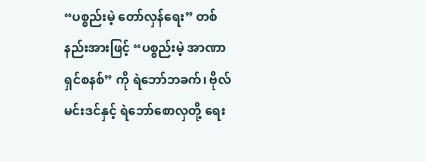“ပစ္စည်းမဲ့ တော်လှန်ရေး” တစ်နည်းအားဖြင့် “ပစ္စည်းမဲ့ အာဏာရှင်စနစ်” ကို ရဲဘော်ဘခက်၊ ဗိုလ်မင်းဒင်နှင့် ရဲဘော်စောလှတို့ ရေး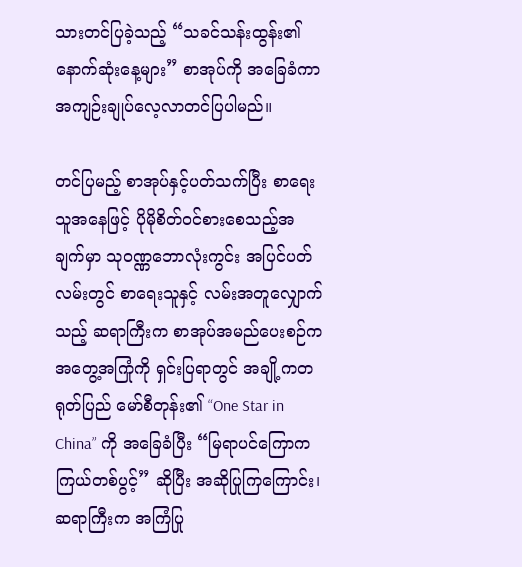သားတင်ပြခဲ့သည့် “သခင်သန်းထွန်း၏ နောက်ဆုံးနေ့များ” စာအုပ်ကို အခြေခံကာ အကျဉ်းချုပ်လေ့လာတင်ပြပါမည်။

တင်ပြမည့် စာအုပ်နှင့်ပတ်သက်ပြီး စာရေးသူအနေဖြင့် ပိုမိုစိတ်ဝင်စားစေသည့်အချက်မှာ သုဝဏ္ဏဘောလုံးကွင်း အပြင်ပတ်လမ်းတွင် စာရေးသူနှင့် လမ်းအတူလျှောက်သည့် ဆရာကြီးက စာအုပ်အမည်ပေးစဉ်က အတွေ့အကြုံကို ရှင်းပြရာတွင် အချို့ကတရုတ်ပြည် မော်စီတုန်း၏ “One Star in China” ကို အခြေခံပြီး “မြရာပင်ကြောက ကြယ်တစ်ပွင့်” ဆိုပြီး အဆိုပြုကြကြောင်း၊ ဆရာကြီးက အကြံပြု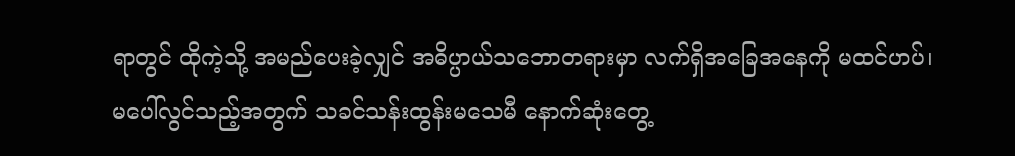ရာတွင် ထိုကဲ့သို့ အမည်ပေးခဲ့လျှင် အဓိပ္ပာယ်သဘောတရားမှာ လက်ရှိအခြေအနေကို မထင်ဟပ်၊ မပေါ်လွင်သည့်အတွက် သခင်သန်းထွန်းမသေမီ နောက်ဆုံးတွေ့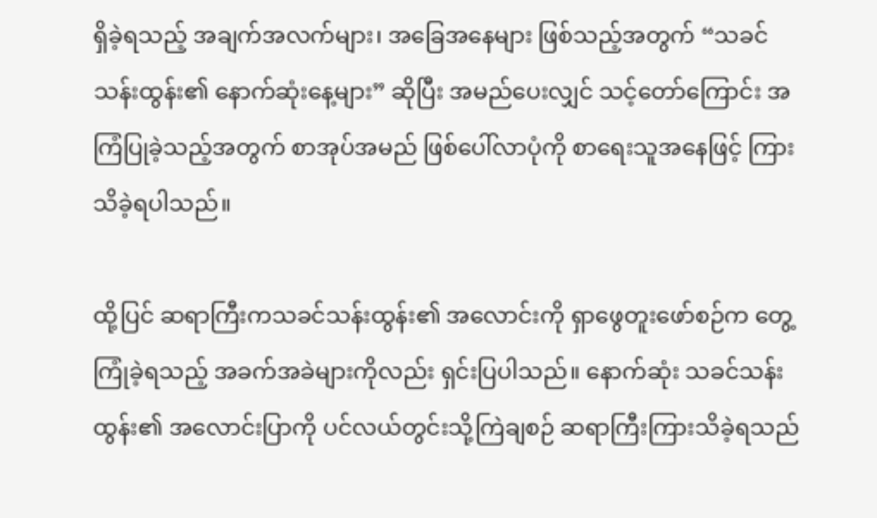ရှိခဲ့ရသည့် အချက်အလက်များ၊ အခြေအနေများ ဖြစ်သည့်အတွက် “သခင်သန်းထွန်း၏ နောက်ဆုံးနေ့များ” ဆိုပြီး အမည်ပေးလျှင် သင့်တော်ကြောင်း အကြံပြုခဲ့သည့်အတွက် စာအုပ်အမည် ဖြစ်ပေါ်လာပုံကို စာရေးသူအနေဖြင့် ကြားသိခဲ့ရပါသည်။

ထို့ပြင် ဆရာကြီးကသခင်သန်းထွန်း၏ အလောင်းကို ရှာဖွေတူးဖော်စဉ်က တွေ့ကြုံခဲ့ရသည့် အခက်အခဲများကိုလည်း ရှင်းပြပါသည်။ နောက်ဆုံး သခင်သန်းထွန်း၏ အလောင်းပြာကို ပင်လယ်တွင်းသို့ကြဲချစဉ် ဆရာကြီးကြားသိခဲ့ရသည်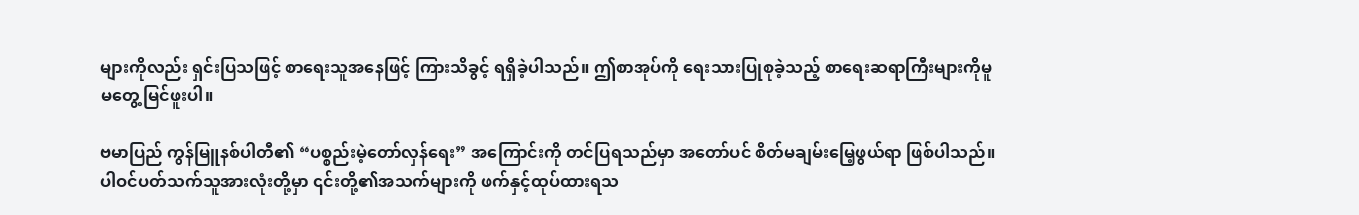များကိုလည်း ရှင်းပြသဖြင့် စာရေးသူအနေဖြင့် ကြားသိခွင့် ရရှိခဲ့ပါသည်။ ဤစာအုပ်ကို ရေးသားပြုစုခဲ့သည့် စာရေးဆရာကြီးများကိုမူ မတွေ့မြင်ဖူးပါ။

ဗမာပြည် ကွန်မြူနစ်ပါတီ၏ “ပစ္စည်းမဲ့တော်လှန်ရေး” အကြောင်းကို တင်ပြရသည်မှာ အတော်ပင် စိတ်မချမ်းမြေ့ဖွယ်ရာ ဖြစ်ပါသည်။ ပါဝင်ပတ်သက်သူအားလုံးတို့မှာ ၎င်းတို့၏အသက်များကို ဖက်နှင့်ထုပ်ထားရသ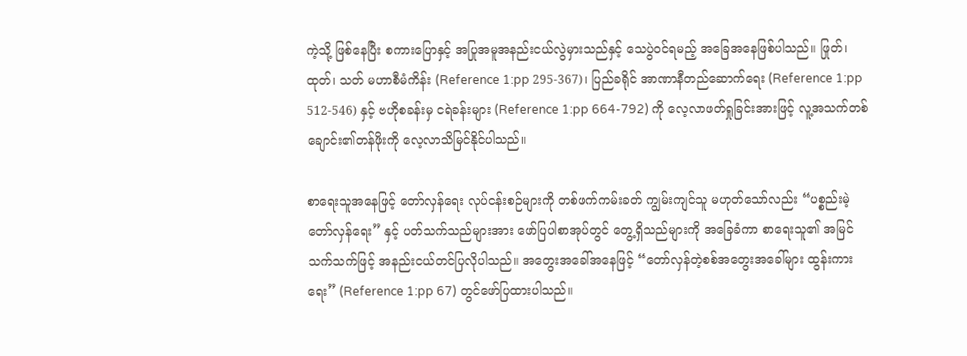ကဲ့သို့ ဖြစ်နေပြီး စကားပြောနှင့် အပြုအမူအနည်းငယ်လွဲမှားသည်နှင့် သေပွဲဝင်ရမည့် အခြေအနေဖြစ်ပါသည်။ ဖြုတ်၊ ထုတ်၊ သတ် မဟာစီမံကိန်း (Reference 1:pp 295-367)၊ ပြည်ခရိုင် အာဏာနီတည်ဆောက်ရေး (Reference 1:pp 512-546) နှင့် ဗဟိုစခန်းမှ ငရဲခန်းများ (Reference 1:pp 664-792) ကို လေ့လာဖတ်ရှုခြင်းအားဖြင့် လူ့အသက်တစ်ချောင်း၏တန်ဖိုးကို လေ့လာသိမြင်နိုင်ပါသည်။

စာရေးသူအနေဖြင့် တော်လှန်ရေး လုပ်ငန်းစဉ်များကို တစ်ဖက်ကမ်းခတ် ကျွမ်းကျင်သူ မဟုတ်သော်လည်း “ပစ္စည်းမဲ့တော်လှန်ရေး” နှင့် ပတ်သက်သည်များအား ဖော်ပြပါစာအုပ်တွင် တွေ့ရှိသည်များကို အခြေခံကာ စာရေးသူ၏ အမြင်သက်သက်ဖြင့် အနည်းငယ်တင်ပြလိုပါသည်။ အတွေးအခေါ်အနေဖြင့် “တော်လှန်တဲ့စစ်အတွေးအခေါ်များ ထွန်းကားရေး” (Reference 1:pp 67) တွင်ဖော်ပြထားပါသည်။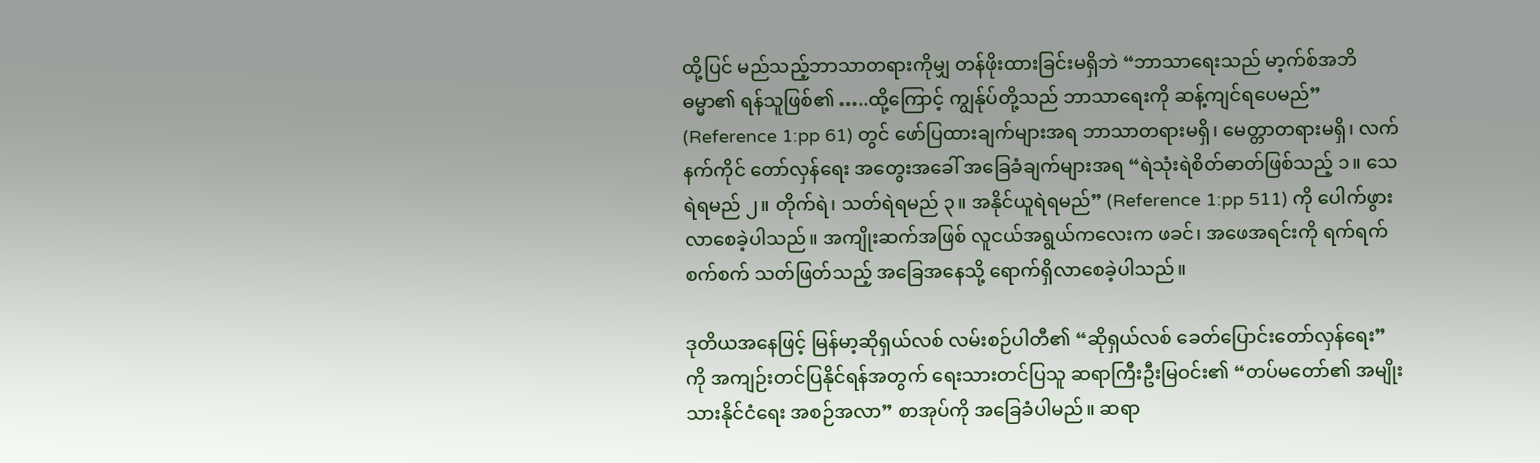ထို့ပြင် မည်သည့်ဘာသာတရားကိုမျှ တန်ဖိုးထားခြင်းမရှိဘဲ “ဘာသာရေးသည် မာ့က်စ်အဘိဓမ္မာ၏ ရန်သူဖြစ်၏ …..ထို့ကြောင့် ကျွန်ုပ်တို့သည် ဘာသာရေးကို ဆန့်ကျင်ရပေမည်” (Reference 1:pp 61) တွင် ဖော်ပြထားချက်များအရ ဘာသာတရားမရှိ၊ မေတ္တာတရားမရှိ၊ လက်နက်ကိုင် တော်လှန်ရေး အတွေးအခေါ် အခြေခံချက်များအရ “ရဲသုံးရဲစိတ်ဓာတ်ဖြစ်သည့် ၁။ သေရဲရမည် ၂။ တိုက်ရဲ၊ သတ်ရဲရမည် ၃။ အနိုင်ယူရဲရမည်” (Reference 1:pp 511) ကို ပေါက်ဖွားလာစေခဲ့ပါသည်။ အကျိုးဆက်အဖြစ် လူငယ်အရွယ်ကလေးက ဖခင်၊ အဖေအရင်းကို ရက်ရက်စက်စက် သတ်ဖြတ်သည့် အခြေအနေသို့ ရောက်ရှိလာစေခဲ့ပါသည်။

ဒုတိယအနေဖြင့် မြန်မာ့ဆိုရှယ်လစ် လမ်းစဉ်ပါတီ၏ “ဆိုရှယ်လစ် ခေတ်ပြောင်းတော်လှန်ရေး” ကို အကျဉ်းတင်ပြနိုင်ရန်အတွက် ရေးသားတင်ပြသူ ဆရာကြီးဦးမြဝင်း၏ “တပ်မတော်၏ အမျိုးသားနိုင်ငံရေး အစဉ်အလာ” စာအုပ်ကို အခြေခံပါမည်။ ဆရာ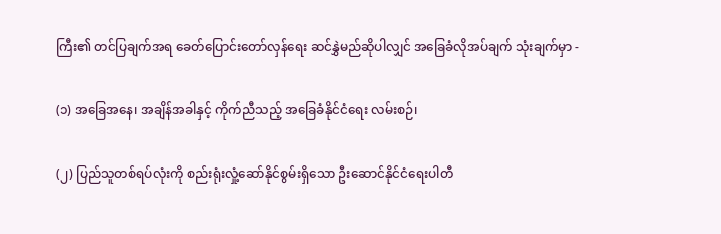ကြီး၏ တင်ပြချက်အရ ခေတ်ပြောင်းတော်လှန်ရေး ဆင်နွှဲမည်ဆိုပါလျှင် အခြေခံလိုအပ်ချက် သုံးချက်မှာ -

(၁) အခြေအနေ၊ အချိန်အခါနှင့် ကိုက်ညီသည့် အခြေခံနိုင်ငံရေး လမ်းစဉ်၊

(၂) ပြည်သူတစ်ရပ်လုံးကို စည်းရုံးလှုံ့ဆော်နိုင်စွမ်းရှိသော ဦးဆောင်နိုင်ငံရေးပါတီ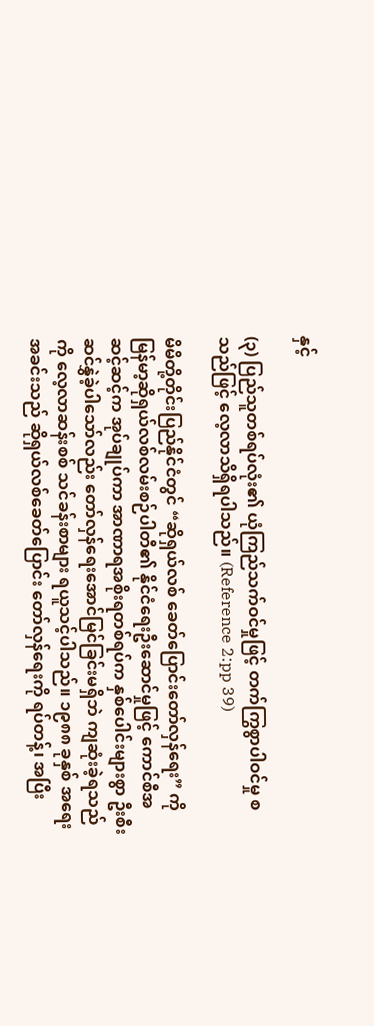နှင့်

(၃) ပြည်သူတစ်ရပ်လုံး၏ ယုံကြည်သက်ဝင်မှုဖြင့် တက်ကြွစွာပါဝင်မှု စသည်ဖြင့် လေ့လာသိရှိရပါသည်။ (Reference 2:pp 39)

မိမိတို့တိုင်းပြည်နိုင်ငံတွင် “ဆိုရှယ်လစ် ခေတ်ပြောင်းတော်လှန်ရေး” ကို မြန်မာ့ဆိုရှယ်လစ်လမ်းစဉ်ပါတီ၏ နိုင်ငံရေးဦးဆောင်မှုဖြင့် ကောင်စီအဆင့်ဆင့်က အုပ်ချုပ်ကာ အာဏာရအစိုးရတစ်ရပ်က နှစ်ပေါင်းများစွာ ဦးစီးဆင်နွှဲခဲ့ပါသော်လည်း တော်လှန်ရေးအောင်မြင်ခြင်းမရှိဘဲ ကျဆုံးခဲ့ရသည်ကို လေ့လာဆန်းစစ် သင်ခန်းစာများ ရယူသင့်ပါသည်။ ၁၉၈၈ ခုနှစ် အရေးအခင်းသည် ဆိုရှယ်လစ်ခေတ်ပြောင်း တော်လှန်ရေးကို ရပ်တန့်၊ အပြီး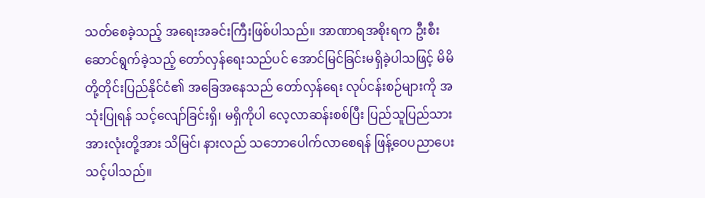သတ်စေခဲ့သည့် အရေးအခင်းကြီးဖြစ်ပါသည်။ အာဏာရအစိုးရက ဦးစီးဆောင်ရွက်ခဲ့သည့် တော်လှန်ရေးသည်ပင် အောင်မြင်ခြင်းမရှိခဲ့ပါသဖြင့် မိမိတို့တိုင်းပြည်နိုင်ငံ၏ အခြေအနေသည် တော်လှန်ရေး လုပ်ငန်းစဉ်များကို အသုံးပြုရန် သင့်လျော်ခြင်းရှိ၊ မရှိကိုပါ လေ့လာဆန်းစစ်ပြီး ပြည်သူပြည်သားအားလုံးတို့အား သိမြင်၊ နားလည် သဘောပေါက်လာစေရန် ဖြန့်ဝေပညာပေးသင့်ပါသည်။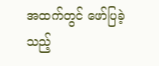အထက်တွင် ဖော်ပြခဲ့သည့်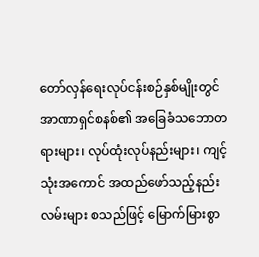တော်လှန်ရေးလုပ်ငန်းစဉ်နှစ်မျိုးတွင် အာဏာရှင်စနစ်၏ အခြေခံသဘောတရားများ၊ လုပ်ထုံးလုပ်နည်းများ၊ ကျင့်သုံးအကောင် အထည်ဖော်သည့်နည်းလမ်းများ စသည်ဖြင့် မြောက်မြားစွာ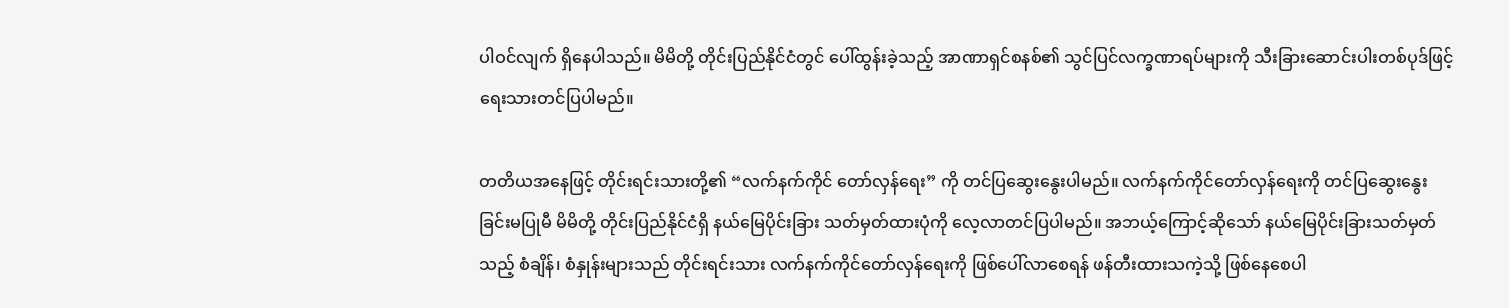ပါဝင်လျက် ရှိနေပါသည်။ မိမိတို့ တိုင်းပြည်နိုင်ငံတွင် ပေါ်ထွန်းခဲ့သည့် အာဏာရှင်စနစ်၏ သွင်ပြင်လက္ခဏာရပ်များကို သီးခြားဆောင်းပါးတစ်ပုဒ်ဖြင့် ရေးသားတင်ပြပါမည်။

တတိယအနေဖြင့် တိုင်းရင်းသားတို့၏ “လက်နက်ကိုင် တော်လှန်ရေး” ကို တင်ပြဆွေးနွေးပါမည်။ လက်နက်ကိုင်တော်လှန်ရေးကို တင်ပြဆွေးနွေးခြင်းမပြုမီ မိမိတို့ တိုင်းပြည်နိုင်ငံရှိ နယ်မြေပိုင်းခြား သတ်မှတ်ထားပုံကို လေ့လာတင်ပြပါမည်။ အဘယ့်ကြောင့်ဆိုသော် နယ်မြေပိုင်းခြားသတ်မှတ်သည့် စံချိန်၊ စံနှုန်းများသည် တိုင်းရင်းသား လက်နက်ကိုင်တော်လှန်ရေးကို ဖြစ်ပေါ်လာစေရန် ဖန်တီးထားသကဲ့သို့ ဖြစ်နေစေပါ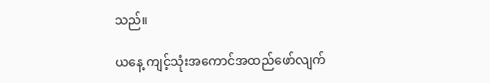သည်။

ယနေ့ ကျင့်သုံးအကောင်အထည်ဖော်လျက်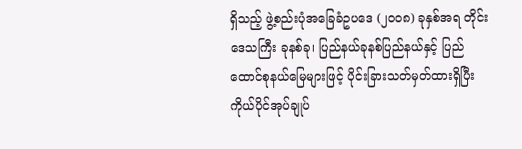ရှိသည့် ဖွဲ့စည်းပုံအခြေခံဥပဒေ (၂၀၀၈) ခုနှစ်အရ တိုင်းဒေသကြီး ခုနစ်ခု၊ ပြည်နယ်ခုနစ်ပြည်နယ်နှင့် ပြည်ထောင်စုနယ်မြေများဖြင့် ပိုင်းခြားသတ်မှတ်ထားရှိပြီး ကိုယ်ပိုင်အုပ်ချုပ်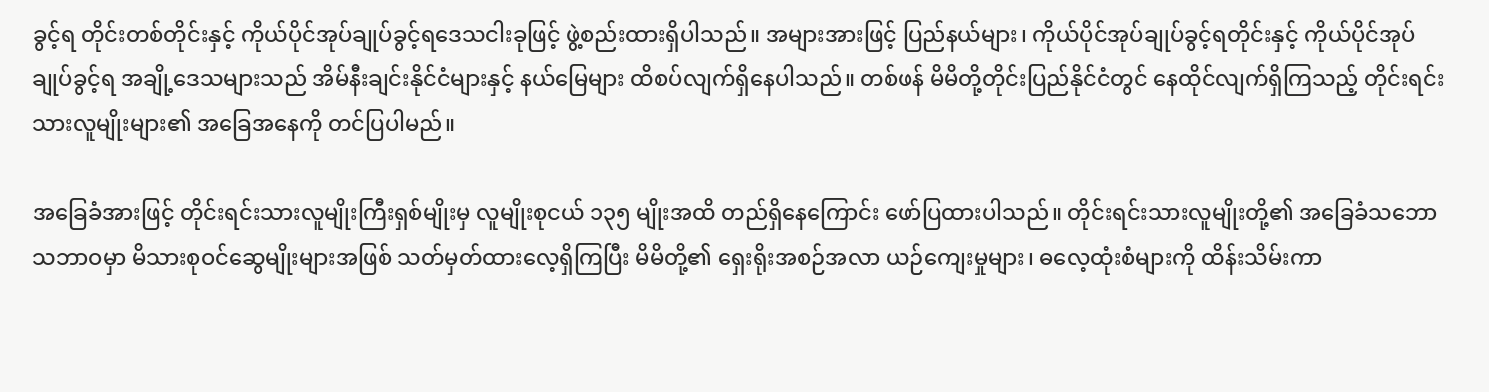ခွင့်ရ တိုင်းတစ်တိုင်းနှင့် ကိုယ်ပိုင်အုပ်ချုပ်ခွင့်ရဒေသငါးခုဖြင့် ဖွဲ့စည်းထားရှိပါသည်။ အများအားဖြင့် ပြည်နယ်များ၊ ကိုယ်ပိုင်အုပ်ချုပ်ခွင့်ရတိုင်းနှင့် ကိုယ်ပိုင်အုပ်ချုပ်ခွင့်ရ အချို့ဒေသများသည် အိမ်နီးချင်းနိုင်ငံများနှင့် နယ်မြေများ ထိစပ်လျက်ရှိနေပါသည်။ တစ်ဖန် မိမိတို့တိုင်းပြည်နိုင်ငံတွင် နေထိုင်လျက်ရှိကြသည့် တိုင်းရင်းသားလူမျိုးများ၏ အခြေအနေကို တင်ပြပါမည်။

အခြေခံအားဖြင့် တိုင်းရင်းသားလူမျိုးကြီးရှစ်မျိုးမှ လူမျိုးစုငယ် ၁၃၅ မျိုးအထိ တည်ရှိနေကြောင်း ဖော်ပြထားပါသည်။ တိုင်းရင်းသားလူမျိုးတို့၏ အခြေခံသဘောသဘာဝမှာ မိသားစုဝင်ဆွေမျိုးများအဖြစ် သတ်မှတ်ထားလေ့ရှိကြပြီး မိမိတို့၏ ရှေးရိုးအစဉ်အလာ ယဉ်ကျေးမှုများ၊ ဓလေ့ထုံးစံများကို ထိန်းသိမ်းကာ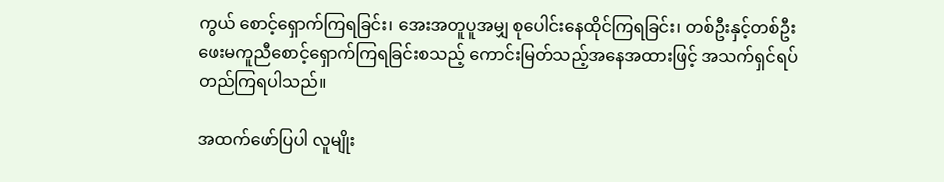ကွယ် စောင့်ရှောက်ကြရခြင်း၊ အေးအတူပူအမျှ စုပေါင်းနေထိုင်ကြရခြင်း၊ တစ်ဦးနှင့်တစ်ဦး ဖေးမကူညီစောင့်ရှောက်ကြရခြင်းစသည့် ကောင်းမြတ်သည့်အနေအထားဖြင့် အသက်ရှင်ရပ်တည်ကြရပါသည်။

အထက်ဖော်ပြပါ လူမျိုး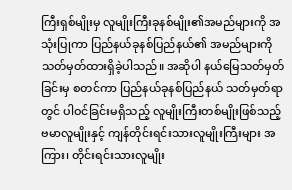ကြီးရှစ်မျိုးမှ လူမျိုးကြီးခုနစ်မျိုး၏အမည်များကို အသုံးပြုကာ ပြည်နယ်ခုနစ်ပြည်နယ်၏ အမည်များကို သတ်မှတ်ထားရှိခဲ့ပါသည်။ အဆိုပါ နယ်မြေသတ်မှတ်ခြင်းမှ စတင်ကာ ပြည်နယ်ခုနစ်ပြည်နယ် သတ်မှတ်ရာတွင် ပါဝင်ခြင်းမရှိသည့် လူမျိုးကြီးတစ်မျိုးဖြစ်သည့် ဗမာလူမျိုးနှင့် ကျန်တိုင်းရင်းသားလူမျိုးကြီးများ အကြား၊ တိုင်းရင်းသားလူမျိုး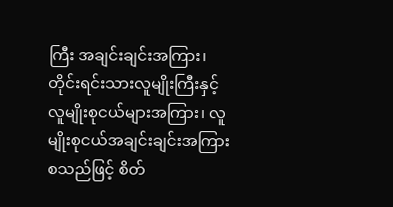ကြီး အချင်းချင်းအကြား၊ တိုင်းရင်းသားလူမျိုးကြီးနှင့် လူမျိုးစုငယ်များအကြား၊ လူမျိုးစုငယ်အချင်းချင်းအကြား စသည်ဖြင့် စိတ်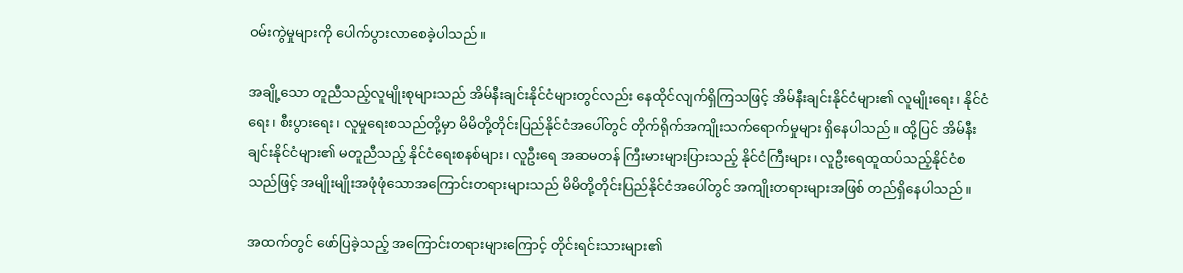ဝမ်းကွဲမှုများကို ပေါက်ပွားလာစေခဲ့ပါသည်။

အချို့သော တူညီသည့်လူမျိုးစုများသည် အိမ်နီးချင်းနိုင်ငံများတွင်လည်း နေထိုင်လျက်ရှိကြသဖြင့် အိမ်နီးချင်းနိုင်ငံများ၏ လူမျိုးရေး၊ နိုင်ငံရေး၊ စီးပွားရေး၊ လူမှုရေးစသည်တို့မှာ မိမိတို့တိုင်းပြည်နိုင်ငံအပေါ်တွင် တိုက်ရိုက်အကျိုးသက်ရောက်မှုများ ရှိနေပါသည်။ ထို့ပြင် အိမ်နီးချင်းနိုင်ငံများ၏ မတူညီသည့် နိုင်ငံရေးစနစ်များ၊ လူဦးရေ အဆမတန် ကြီးမားများပြားသည့် နိုင်ငံကြီးများ၊ လူဦးရေထူထပ်သည့်နိုင်ငံစသည်ဖြင့် အမျိုးမျိုးအဖုံဖုံသောအကြောင်းတရားများသည် မိမိတို့တိုင်းပြည်နိုင်ငံအပေါ်တွင် အကျိုးတရားများအဖြစ် တည်ရှိနေပါသည်။

အထက်တွင် ဖော်ပြခဲ့သည့် အကြောင်းတရားများကြောင့် တိုင်းရင်းသားများ၏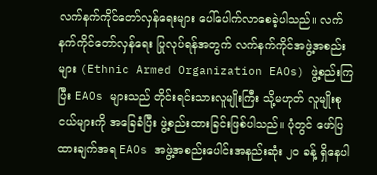လက်နက်ကိုင်တော်လှန်ရေးများ ပေါ်ပေါက်လာစေခဲ့ပါသည်။ လက်နက်ကိုင်တော်လှန်ရေး ပြုလုပ်ရန်အတွက် လက်နက်ကိုင်အဖွဲ့အစည်းများ (Ethnic Armed Organization EAOs) ဖွဲ့စည်းကြပြီး EAOs များသည် တိုင်းရင်းသားလူမျိုးကြီး သို့မဟုတ် လူမျိုးစုငယ်များကို အခြေခံပြီး ဖွဲ့စည်းထားခြင်းဖြစ်ပါသည်။ ပုံတွင် ဖော်ပြထားချက်အရ EAOs အဖွဲ့အစည်းပေါင်းအနည်းဆုံး ၂၀ ခန့် ရှိနေပါ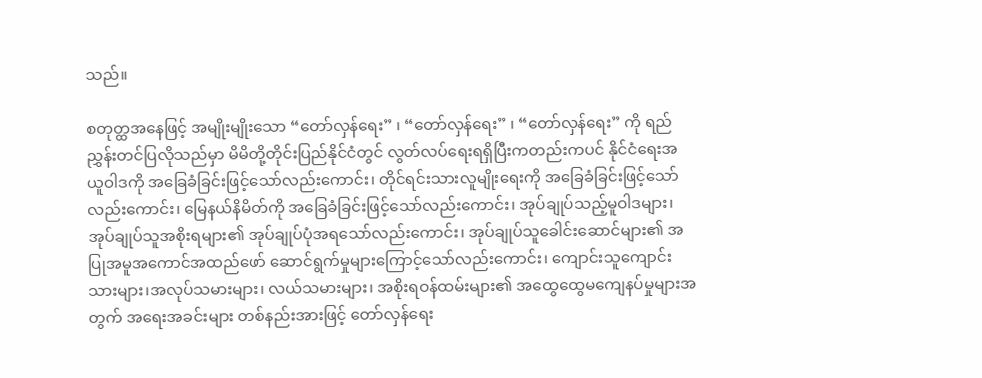သည်။

စတုတ္ထအနေဖြင့် အမျိုးမျိုးသော “တော်လှန်ရေး” ၊ “တော်လှန်ရေး” ၊ “တော်လှန်ရေး” ကို ရည်ညွှန်းတင်ပြလိုသည်မှာ မိမိတို့တိုင်းပြည်နိုင်ငံတွင် လွတ်လပ်ရေးရရှိပြီးကတည်းကပင် နိုင်ငံရေးအယူဝါဒကို အခြေခံခြင်းဖြင့်သော်လည်းကောင်း၊ တိုင်ရင်းသားလူမျိုးရေးကို အခြေခံခြင်းဖြင့်သော်လည်းကောင်း၊ မြေနယ်နိမိတ်ကို အခြေခံခြင်းဖြင့်သော်လည်းကောင်း၊ အုပ်ချုပ်သည့်မူဝါဒများ၊ အုပ်ချုပ်သူအစိုးရများ၏ အုပ်ချုပ်ပုံအရသော်လည်းကောင်း၊ အုပ်ချုပ်သူခေါင်းဆောင်များ၏ အပြုအမူအကောင်အထည်ဖော် ဆောင်ရွက်မှုများကြောင့်သော်လည်းကောင်း၊ ကျောင်းသူကျောင်းသားများ၊အလုပ်သမားများ၊ လယ်သမားများ၊ အစိုးရဝန်ထမ်းများ၏ အထွေထွေမကျေနပ်မှုများအတွက် အရေးအခင်းများ တစ်နည်းအားဖြင့် တော်လှန်ရေး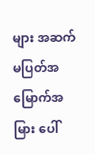များ အဆက်မပြတ်အမြောက်အမြား ပေါ်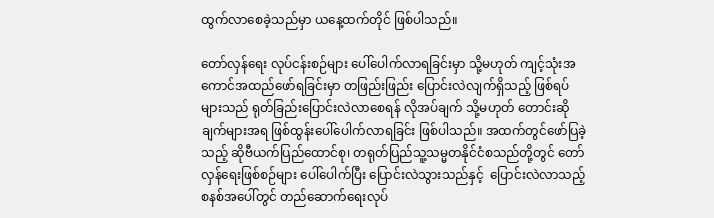ထွက်လာစေခဲ့သည်မှာ ယနေ့ထက်တိုင် ဖြစ်ပါသည်။

တော်လှန်ရေး လုပ်ငန်းစဉ်များ ပေါ်ပေါက်လာရခြင်းမှာ သို့မဟုတ် ကျင့်သုံးအကောင်အထည်ဖော်ရခြင်းမှာ တဖြည်းဖြည်း ပြောင်းလဲလျက်ရှိသည့် ဖြစ်ရပ်များသည် ရုတ်ခြည်းပြောင်းလဲလာစေရန် လိုအပ်ချက် သို့မဟုတ် တောင်းဆိုချက်များအရ ဖြစ်ထွန်းပေါ်ပေါက်လာရခြင်း ဖြစ်ပါသည်။ အထက်တွင်ဖော်ပြခဲ့သည့် ဆိုဗီယက်ပြည်ထောင်စု၊ တရုတ်ပြည်သူ့သမ္မတနိုင်ငံစသည်တို့တွင် တော်လှန်ရေးဖြစ်စဉ်များ ပေါ်ပေါက်ပြီး ပြောင်းလဲသွားသည်နှင့်  ပြောင်းလဲလာသည့်စနစ်အပေါ်တွင် တည်ဆောက်ရေးလုပ်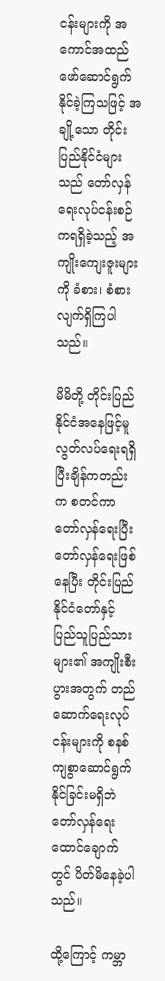ငန်းများကို အကောင်အထည်ဖော်ဆောင်ရွက်နိုင်ခဲ့ကြသဖြင့် အချို့သော တိုင်းပြည်နိုင်ငံများသည် တော်လှန်ရေးလုပ်ငန်းစဉ်ကရရှိခဲ့သည့် အကျိုးကျေးဇူးများကို ခံစား၊ စံစားလျက်ရှိကြပါသည်။

မိမိတို့ တိုင်းပြည်နိုင်ငံအနေဖြင့်မူ လွတ်လပ်ရေးရရှိပြီးချိန်ကတည်းက စတင်ကာတော်လှန်ရေးပြီး တော်လှန်ရေးဖြစ်နေပြီး တိုင်းပြည်နိုင်ငံတော်နှင့် ပြည်သူပြည်သားများ၏ အကျိုးစီးပွားအတွက် တည်ဆောက်ရေးလုပ်ငန်းများကို စနစ်ကျစွာဆောင်ရွက်နိုင်ခြင်းမရှိဘဲ တော်လှန်ရေးထောင်ချောက်တွင် ပိတ်မိနေခဲ့ပါသည်။

ထို့ကြောင့် ကမ္ဘာ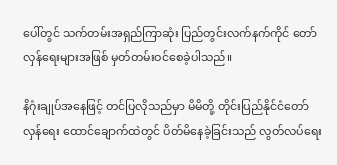ပေါ်တွင် သက်တမ်းအရှည်ကြာဆုံး ပြည်တွင်းလက်နက်ကိုင် တော်လှန်ရေးများအဖြစ် မှတ်တမ်းဝင်စေခဲ့ပါသည်။

နိဂုံးချုပ်အနေဖြင့် တင်ပြလိုသည်မှာ မိမိတို့ တိုင်းပြည်နိုင်ငံတော်လှန်ရေး ထောင်ချောက်ထဲတွင် ပိတ်မိနေခဲ့ခြင်းသည် လွတ်လပ်ရေး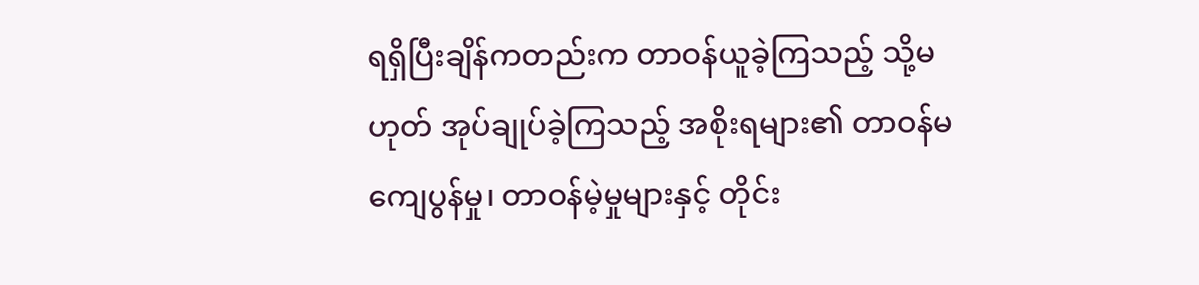ရရှိပြီးချိန်ကတည်းက တာဝန်ယူခဲ့ကြသည့် သို့မဟုတ် အုပ်ချုပ်ခဲ့ကြသည့် အစိုးရများ၏ တာဝန်မကျေပွန်မှု၊ တာဝန်မဲ့မှုများနှင့် တိုင်း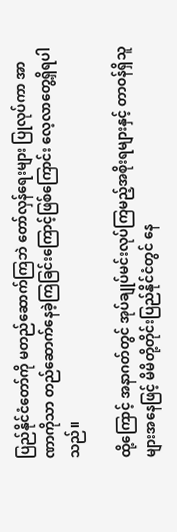ပြည်နိုင်ငံတော်ကို မတည်ဆောက်ကြဘဲ တော်လှန်ရေးများ ပြုလုပ်ကာ အာဏာကိုသာ တည်ဆောက်နေခဲ့ကြခြင်းကြောင့်ဖြစ်ကြောင်း လေ့လာတွေ့ရှိရပါသည်။

ထို့ကြောင့် အနာဂတ်တွင် အုပ်ချုပ်မင်းလုပ်ကြမည့်အစိုးရများနှင့် တာဝန်ရှိသူများအနေဖြင့် မိမိတို့တိုင်းပြည်နိုင်ငံတွင် နေ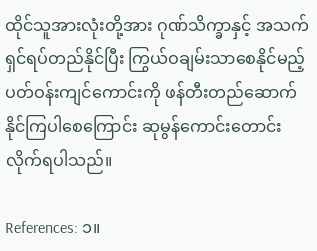ထိုင်သူအားလုံးတို့အား ဂုဏ်သိက္ခာနှင့် အသက်ရှင်ရပ်တည်နိုင်ပြီး ကြွယ်ဝချမ်းသာစေနိုင်မည့် ပတ်ဝန်းကျင်ကောင်းကို ဖန်တီးတည်ဆောက်နိုင်ကြပါစေကြောင်း ဆုမွန်ကောင်းတောင်းလိုက်ရပါသည်။

References: ၁။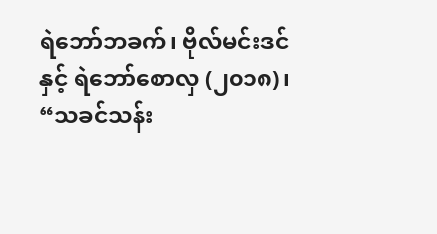ရဲဘော်ဘခက်၊ ဗိုလ်မင်းဒင်နှင့် ရဲဘော်စောလှ (၂၀၁၈)၊ “သခင်သန်း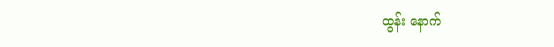ထွန်း နောက်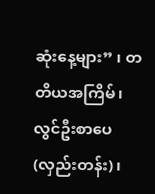ဆုံးနေ့များ” ၊ တတိယအကြိမ်၊ လွင်ဦးစာပေ (လှည်းတန်း)၊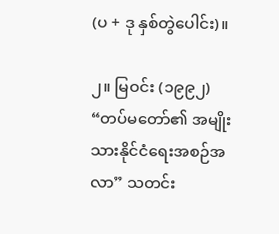(ပ + ဒု နှစ်တွဲပေါင်း)။

၂။ မြဝင်း (၁၉၉၂) “တပ်မတော်၏ အမျိုးသားနိုင်ငံရေးအစဉ်အလာ” သတင်း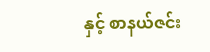နှင့် စာနယ်ဇင်း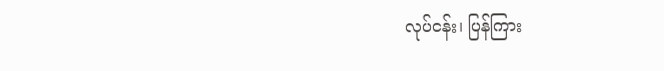လုပ်ငန်း၊ ပြန်ကြား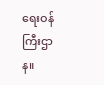ရေးဝန်ကြီးဌာန။